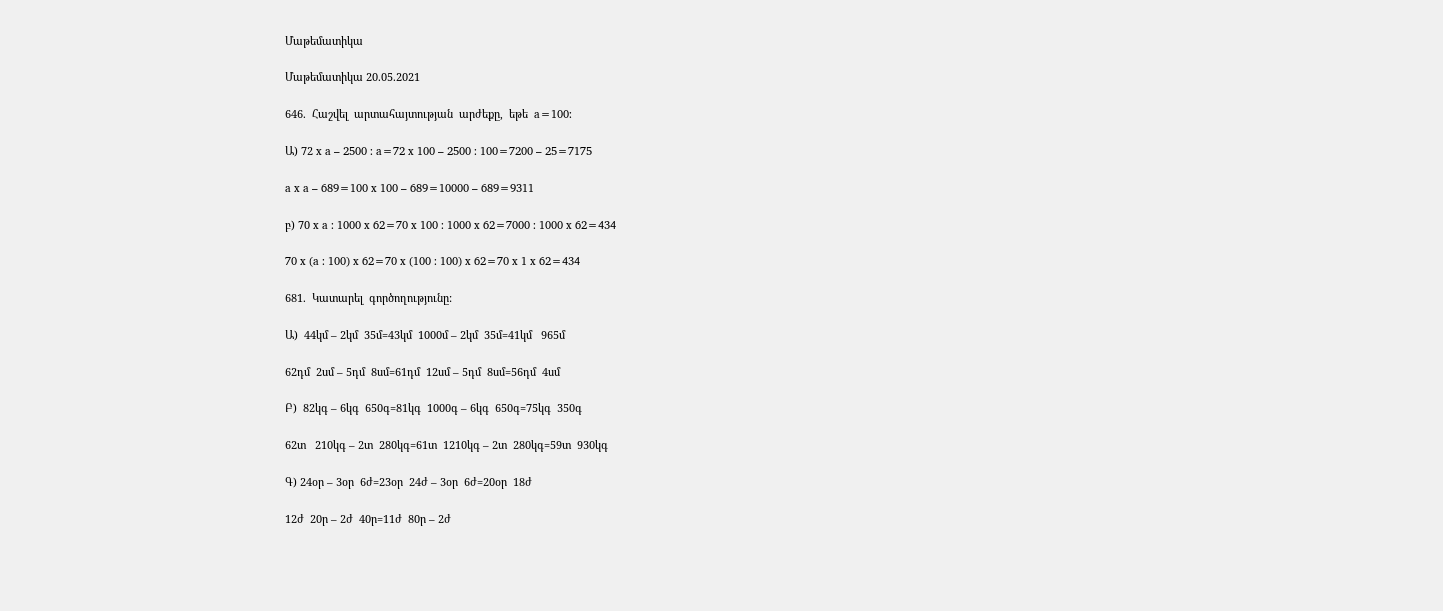Մաթեմատիկա

Մաթեմատիկա 20.05.2021

646.  Հաշվել  արտահայտության  արժեքը,  եթե  a=100:

Ա) 72 x a – 2500 : a=72 x 100 – 2500 : 100=7200 – 25=7175

a x a – 689=100 x 100 – 689=10000 – 689=9311

բ) 70 x a : 1000 x 62=70 x 100 : 1000 x 62=7000 : 1000 x 62=434

70 x (a : 100) x 62=70 x (100 : 100) x 62=70 x 1 x 62=434

681.  Կատարել  գործողությունը:

Ա)  44կմ – 2կմ  35մ=43կմ  1000մ – 2կմ  35մ=41կմ   965մ

62դմ  2սմ – 5դմ  8սմ=61դմ  12սմ – 5դմ  8սմ=56դմ  4սմ

Բ)  82կգ – 6կգ  650գ=81կգ  1000գ – 6կգ  650գ=75կգ  350գ

62տ   210կգ – 2տ  280կգ=61տ  1210կգ – 2տ  280կգ=59տ  930կգ

Գ) 24օր – 3օր  6ժ=23օր  24ժ – 3օր  6ժ=20օր  18ժ

12ժ  20ր – 2ժ  40ր=11ժ  80ր – 2ժ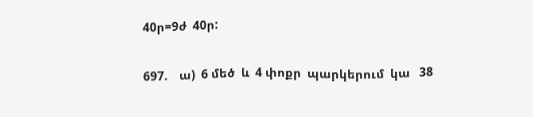40ր=9ժ  40ր:

697.    ա)  6 մեծ  և  4 փոքր  պարկերում  կա   38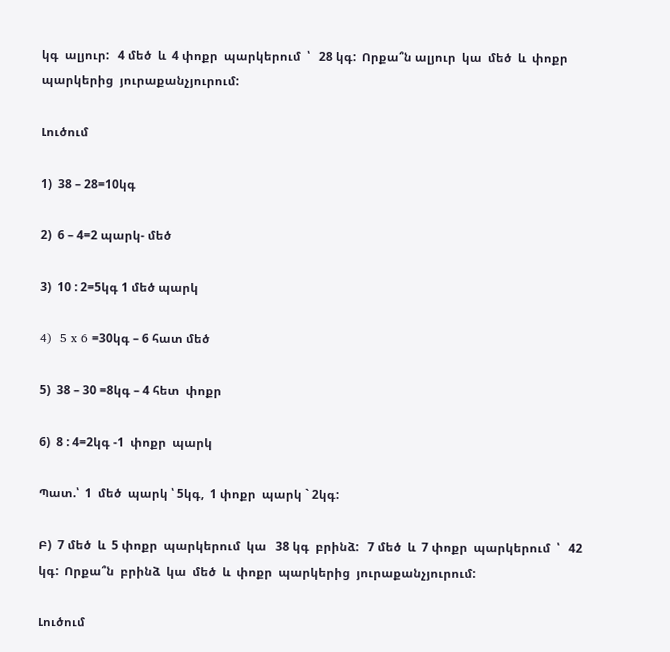կգ  ալյուր:   4 մեծ  և  4 փոքր  պարկերում  ՝   28 կգ:  Որքա՞ն ալյուր  կա  մեծ  և  փոքր  պարկերից  յուրաքանչյուրում:

Լուծում

1)  38 – 28=10կգ

2)  6 – 4=2 պարկ- մեծ

3)  10 : 2=5կգ 1 մեծ պարկ

4)  5 x 6 =30կգ – 6 հատ մեծ

5)  38 – 30 =8կգ – 4 հետ  փոքր

6)  8 : 4=2կգ -1  փոքր  պարկ

Պատ.՝  1  մեծ  պարկ ՝ 5կգ,  1 փոքր  պարկ ` 2կգ:

Բ)  7 մեծ  և  5 փոքր  պարկերում  կա   38 կգ  բրինձ:   7 մեծ  և  7 փոքր  պարկերում  ՝   42 կգ:  Որքա՞ն  բրինձ  կա  մեծ  և  փոքր  պարկերից  յուրաքանչյուրում:

Լուծում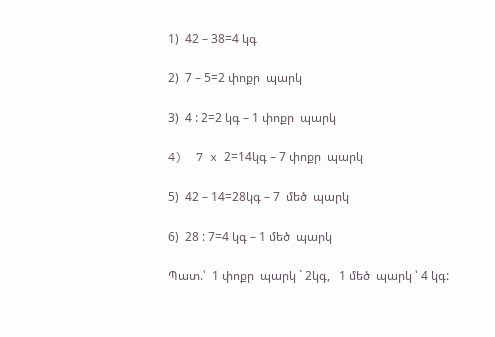1)  42 – 38=4 կգ

2)  7 – 5=2 փոքր  պարկ

3)  4 : 2=2 կգ – 1 փոքր  պարկ

4)  7 x 2=14կգ – 7 փոքր  պարկ

5)  42 – 14=28կգ – 7  մեծ  պարկ

6)  28 : 7=4 կգ – 1 մեծ  պարկ

Պատ.՝  1 փոքր  պարկ ` 2կգ,   1 մեծ  պարկ ՝ 4 կգ: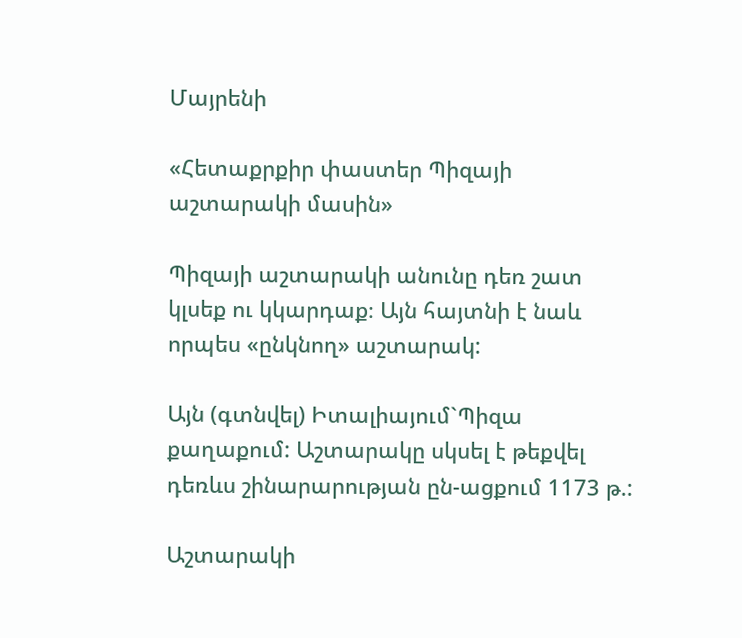Մայրենի

«Հետաքրքիր փաստեր Պիզայի աշտարակի մասին»

Պիզայի աշտարակի անունը դեռ շատ կլսեք ու կկարդաք։ Այն հայտնի է նաև որպես «ընկնող» աշտարակ:

Այն (գտնվել) Իտալիայում`Պիզա քաղաքում: Աշտարակը սկսել է թեքվել դեռևս շինարարության ըն-ացքում 1173 թ.:

Աշտարակի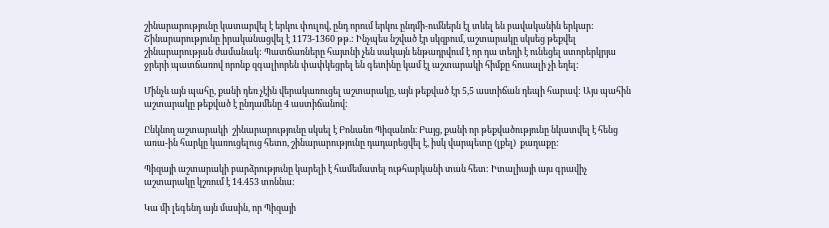շինարարությունը կատարվել է երկու փուլով, ընդ որում երկու ընդմի-ումներն էլ տևել են բավականին երկար: Շինարարությունը իրականացվել է 1173-1360 թթ.: Ինչպես նշված էր սկզբում, աշտարակը սկսեց թեքվել շինարարության ժամանակ: Պատճառները հայտնի չեն սակայն ենթադրվում է որ դա տեղի է ունեցել ստորերկրյա ջրերի պատճառով որոնք զգալիորեն փափկեցրել են գետինը կամ էլ աշտարակի հիմքը հուսալի չի եղել:

Մինչև այն պահը, քանի դեռ չէին վերակառուցել աշտարակը, այն թեքված էր 5,5 աստիճան դեպի հարավ: Այս պահին աշտարակը թեքված է ընդամենը 4 աստիճանով:

Ընկնող աշտարակի  շինարարությունը սկսել է Բոնանո Պիզանոն։ Բայց, քանի որ թեքվածությունը նկատվել է հենց առա-ին հարկը կառուցելուց հետո, շինարարությունը դադարեցվել է, իսկ վարպետը (լքել)  քաղաքը:

Պիզայի աշտարակի բարձրությունը կարելի է համեմատել ութհարկանի տան հետ: Իտալիայի այս գրավիչ աշտարակը կշռում է 14.453 տոննա:

Կա մի լեգենդ այն մասին, որ Պիզայի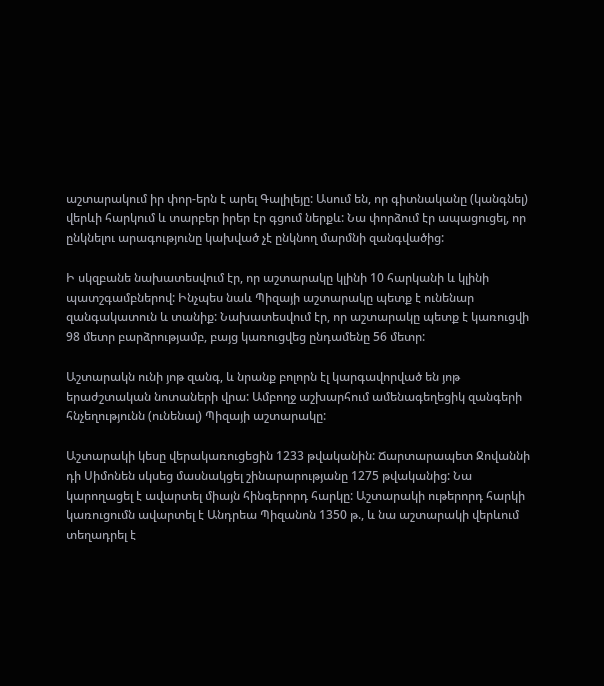աշտարակում իր փոր-երն է արել Գալիլեյը: Ասում են, որ գիտնականը (կանգնել) վերևի հարկում և տարբեր իրեր էր գցում ներքև: Նա փորձում էր ապացուցել, որ ընկնելու արագությունը կախված չէ ընկնող մարմնի զանգվածից:

Ի սկզբանե նախատեսվում էր, որ աշտարակը կլինի 10 հարկանի և կլինի պատշգամբներով: Ինչպես նաև Պիզայի աշտարակը պետք է ունենար զանգակատուն և տանիք: Նախատեսվում էր, որ աշտարակը պետք է կառուցվի 98 մետր բարձրությամբ, բայց կառուցվեց ընդամենը 56 մետր:

Աշտարակն ունի յոթ զանգ, և նրանք բոլորն էլ կարգավորված են յոթ երաժշտական նոտաների վրա: Ամբողջ աշխարհում ամենագեղեցիկ զանգերի հնչեղությունն (ունենալ) Պիզայի աշտարակը:

Աշտարակի կեսը վերակառուցեցին 1233 թվականին: Ճարտարապետ Ջովաննի դի Սիմոնեն սկսեց մասնակցել շինարարությանը 1275 թվականից: Նա կարողացել է ավարտել միայն հինգերորդ հարկը: Աշտարակի ութերորդ հարկի կառուցումն ավարտել է Անդրեա Պիզանոն 1350 թ., և նա աշտարակի վերևում տեղադրել է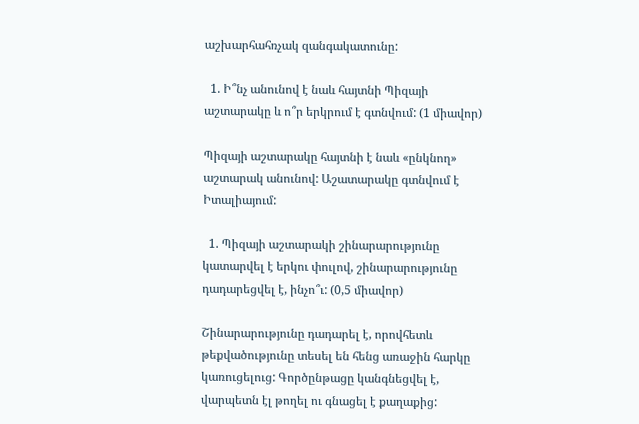աշխարհահռչակ զանգակատունը:

  1. Ի՞նչ անունով է նաև հայտնի Պիզայի աշտարակը և ո՞ր երկրում է գտնվում: (1 միավոր)

Պիզայի աշտարակը հայտնի է նաև «ընկնող» աշտարակ անունով: Աշատարակը գտնվում է Իտալիայում:

  1. Պիզայի աշտարակի շինարարությունը կատարվել է երկու փուլով, շինարարությունը դադարեցվել է, ինչո՞ւ: (0,5 միավոր)

Շինարարությունը դադարել է, որովհետև թեքվածությունը տեսել են հենց առաջին հարկը կառուցելուց: Գործընթացը կանգնեցվել է, վարպետն էլ թողել ու գնացել է քաղաքից: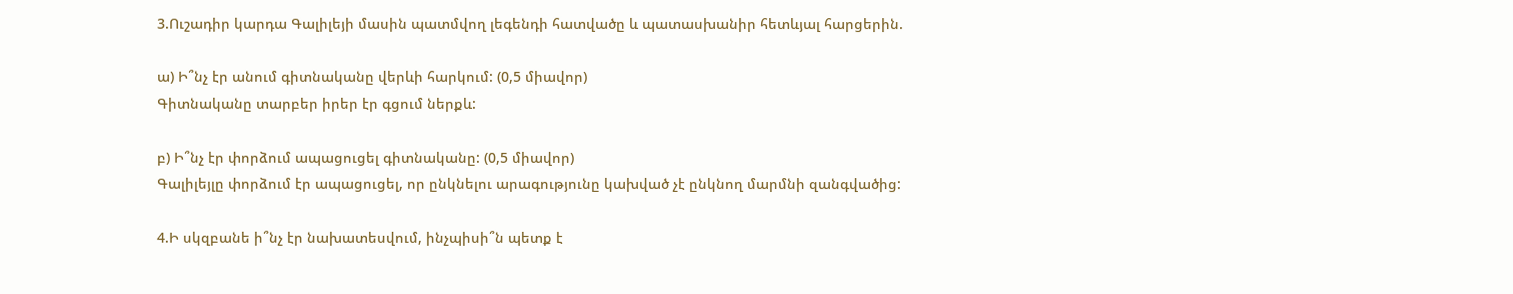3.Ուշադիր կարդա Գալիլեյի մասին պատմվող լեգենդի հատվածը և պատասխանիր հետևյալ հարցերին.

ա) Ի՞նչ էր անում գիտնականը վերևի հարկում: (0,5 միավոր)
Գիտնականը տարբեր իրեր էր գցում ներքև:

բ) Ի՞նչ էր փորձում ապացուցել գիտնականը: (0,5 միավոր)
Գալիլեյլը փորձում էր ապացուցել, որ ընկնելու արագությունը կախված չէ ընկնող մարմնի զանգվածից:

4.Ի սկզբանե ի՞նչ էր նախատեսվում, ինչպիսի՞ն պետք է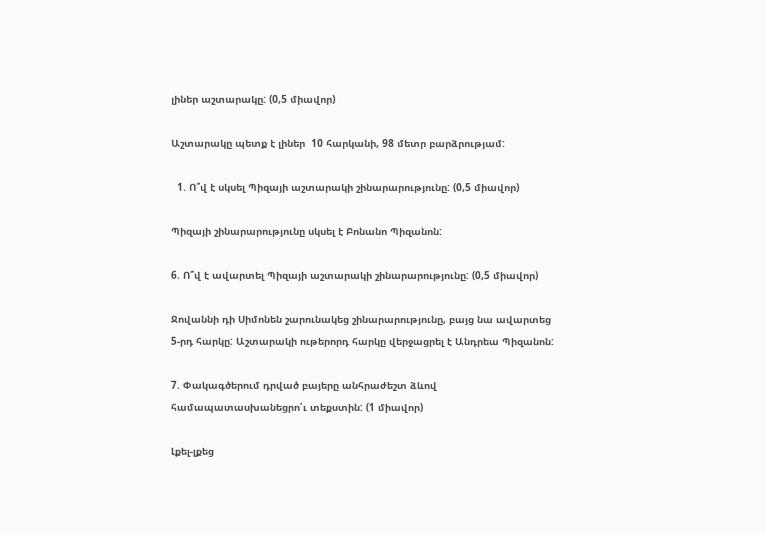լիներ աշտարակը: (0,5 միավոր)

Աշտարակը պետք է լիներ  10 հարկանի, 98 մետր բարձրությամ:

  1. Ո՞վ է սկսել Պիզայի աշտարակի շինարարությունը: (0,5 միավոր)

Պիզայի շինարարությունը սկսել է Բոնանո Պիզանոն:

6. Ո՞վ է ավարտել Պիզայի աշտարակի շինարարությունը: (0,5 միավոր)

Ջովաննի դի Սիմոնեն շարունակեց շինարարությունը, բայց նա ավարտեց 5-րդ հարկը: Աշտարակի ութերորդ հարկը վերջացրել է Անդրեա Պիզանոն:

7. Փակագծերում դրված բայերը անհրաժեշտ ձևով համապատասխանեցրո՛ւ տեքստին: (1 միավոր)

Լքել-լքեց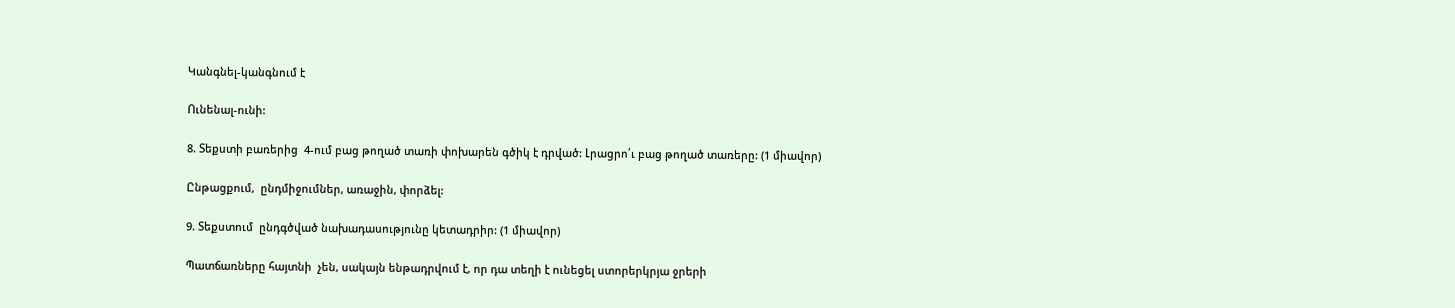Կանգնել-կանգնում է

Ունենալ-ունի:

8. Տեքստի բառերից  4-ում բաց թողած տառի փոխարեն գծիկ է դրված: Լրացրո՛ւ բաց թողած տառերը: (1 միավոր)

Ընթացքում,  ընդմիջումներ, առաջին, փորձել:

9. Տեքստում  ընդգծված նախադասությունը կետադրիր: (1 միավոր)

Պատճառները հայտնի  չեն, սակայն ենթադրվում է, որ դա տեղի է ունեցել ստորերկրյա ջրերի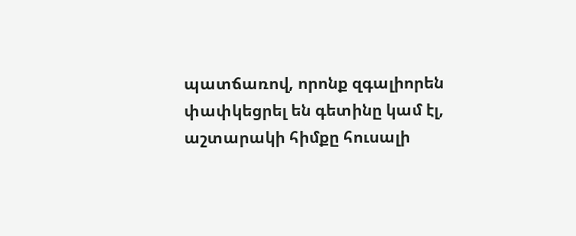պատճառով, որոնք զգալիորեն փափկեցրել են գետինը կամ էլ, աշտարակի հիմքը հուսալի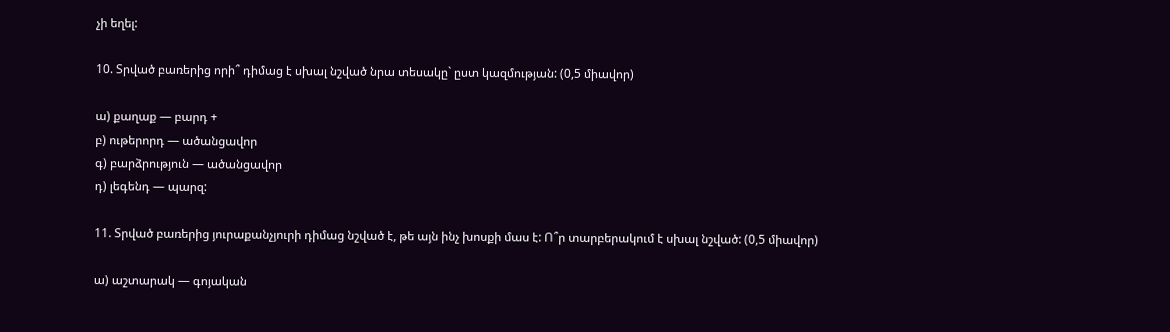չի եղել:

10. Տրված բառերից որի՞ դիմաց է սխալ նշված նրա տեսակը` ըստ կազմության: (0,5 միավոր)

ա) քաղաք — բարդ +
բ) ութերորդ — ածանցավոր
գ) բարձրություն — ածանցավոր
դ) լեգենդ — պարզ:

11. Տրված բառերից յուրաքանչյուրի դիմաց նշված է, թե այն ինչ խոսքի մաս է: Ո՞ր տարբերակում է սխալ նշված: (0,5 միավոր)

ա) աշտարակ — գոյական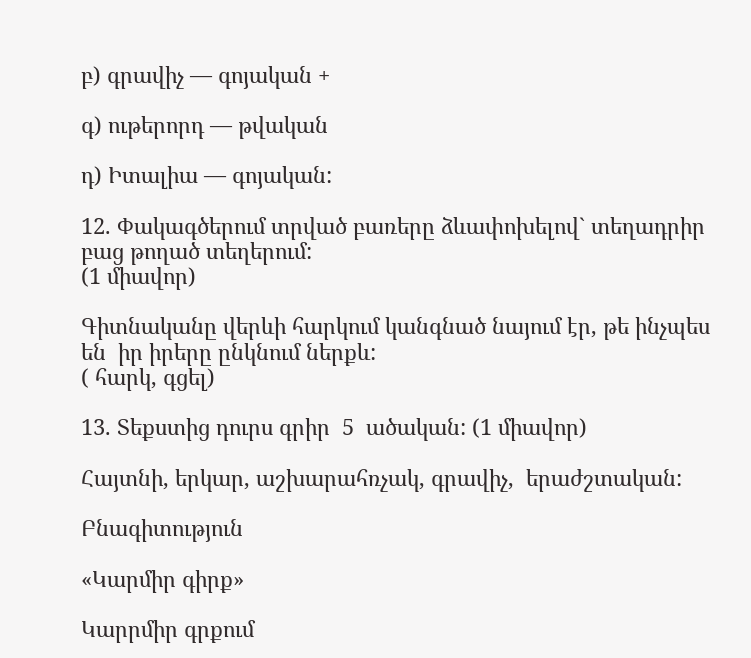բ) գրավիչ — գոյական +

գ) ութերորդ — թվական

դ) Իտալիա — գոյական:

12. Փակագծերում տրված բառերը ձևափոխելով` տեղադրիր բաց թողած տեղերում:
(1 միավոր)

Գիտնականը վերևի հարկում կանգնած նայում էր, թե ինչպես են  իր իրերը ընկնում ներքև:
( հարկ, գցել)

13. Տեքստից դուրս գրիր  5  ածական: (1 միավոր)

Հայտնի, երկար, աշխարահռչակ, գրավիչ,  երաժշտական:

Բնագիտություն

«Կարմիր գիրք»

Կարրմիր գրքում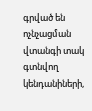գրված են  ոչնչացման վտանգի տակ գտնվող կենդանիների,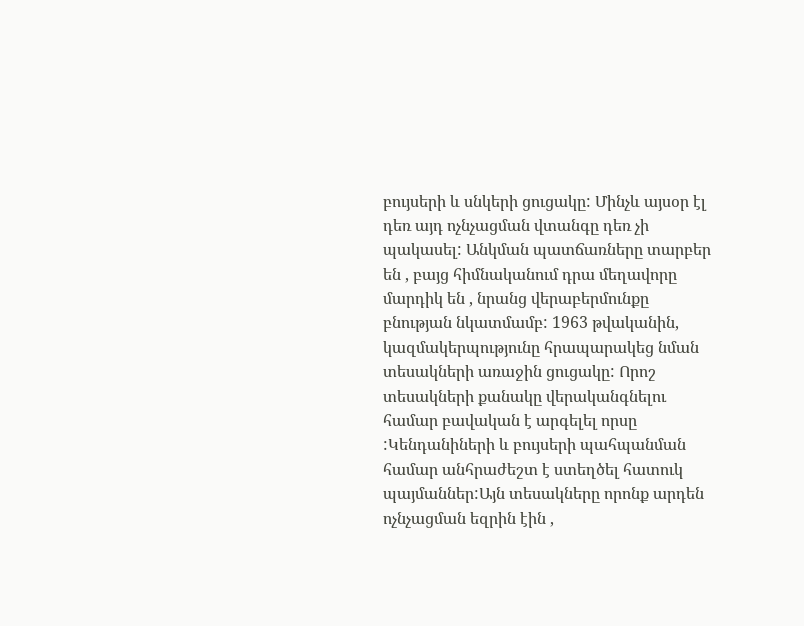բույսերի և սնկերի ցուցակը: Մինչև այսօր էլ դեռ այդ ոչնչացման վտանգը դեռ չի պակասել: Անկման պատճառները տարբեր են , բայց հիմնականում դրա մեղավորը մարդիկ են , նրանց վերաբերմունքը բնության նկատմամբ: 1963 թվականին, կազմակերպությունը հրապարակեց նման տեսակների առաջին ցուցակը: Որոշ տեսակների քանակը վերականգնելու համար բավական է արգելել որսը :Կենդանիների և բույսերի պահպանման համար անհրաժեշտ է ստեղծել հատուկ պայմաններ:Այն տեսակները որոնք արդեն ոչնչացման եզրին էին ,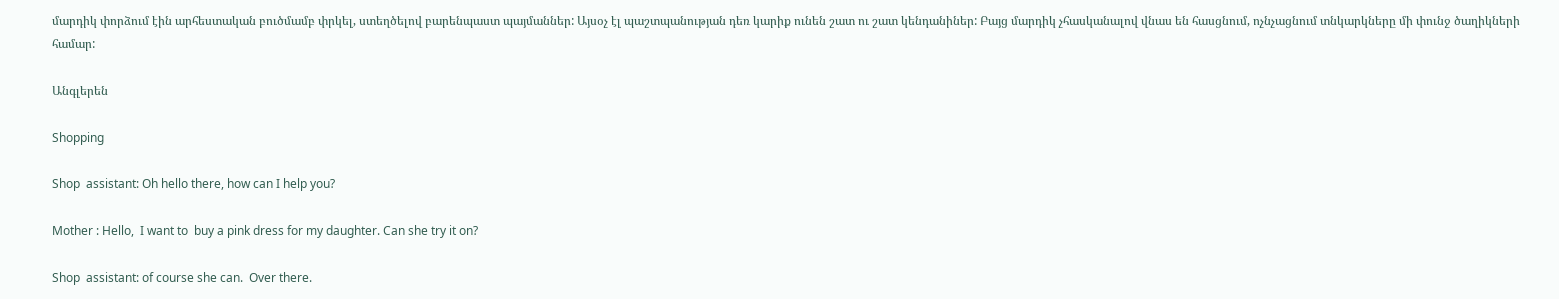մարդիկ փորձում էին արհեստական բուծմամբ փրկել, ստեղծելով բարենպաստ պայմաններ: Այսօչ էլ պաշտպանության դեռ կարիք ունեն շատ ու շատ կենդանիներ: Բայց մարդիկ չհասկանալով վնաս են հասցնում, ոչնչացնում տնկարկները մի փունջ ծաղիկների համար:

Անգլերեն

Shopping

Shop  assistant: Oh hello there, how can I help you?

Mother : Hello,  I want to  buy a pink dress for my daughter. Can she try it on?

Shop  assistant: of course she can.  Over there.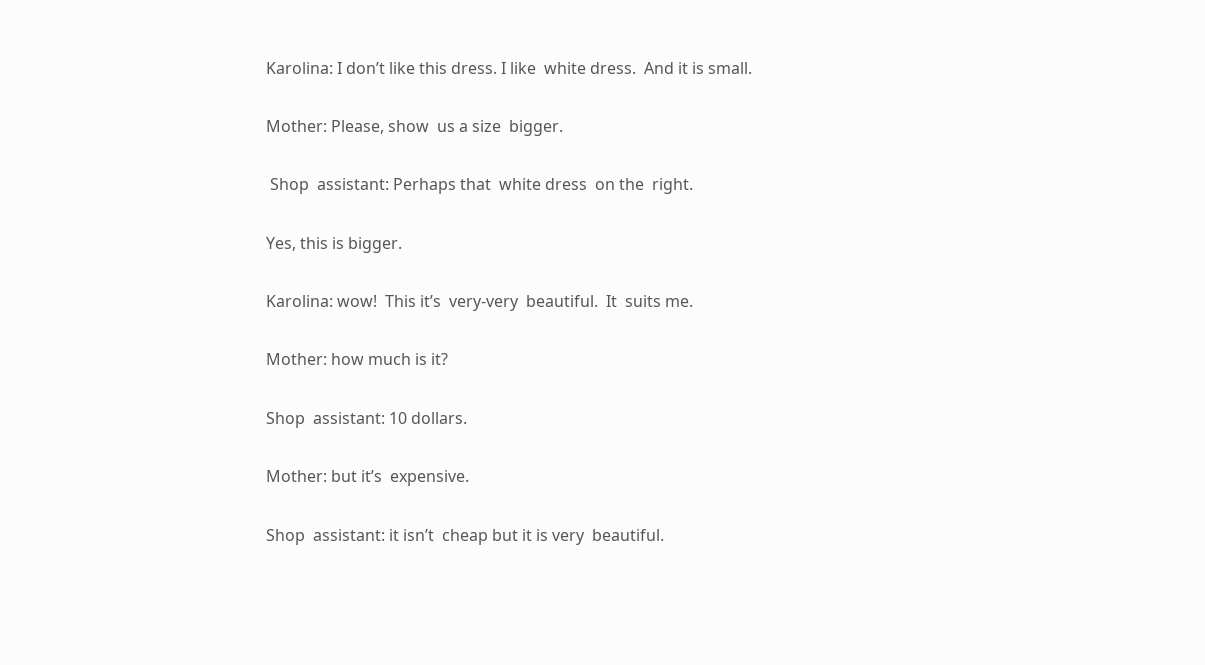Karolina: I don’t like this dress. I like  white dress.  And it is small.

Mother: Please, show  us a size  bigger.

 Shop  assistant: Perhaps that  white dress  on the  right.

Yes, this is bigger.

Karolina: wow!  This it’s  very-very  beautiful.  It  suits me.

Mother: how much is it?

Shop  assistant: 10 dollars.

Mother: but it’s  expensive.

Shop  assistant: it isn’t  cheap but it is very  beautiful.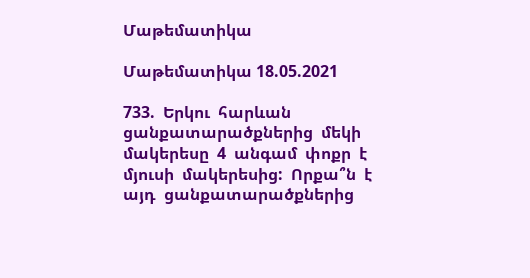Մաթեմատիկա

Մաթեմատիկա 18.05.2021

733.  Երկու  հարևան  ցանքատարածքներից  մեկի  մակերեսը  4  անգամ  փոքր  է  մյուսի  մակերեսից:  Որքա՞ն  է  այդ  ցանքատարածքներից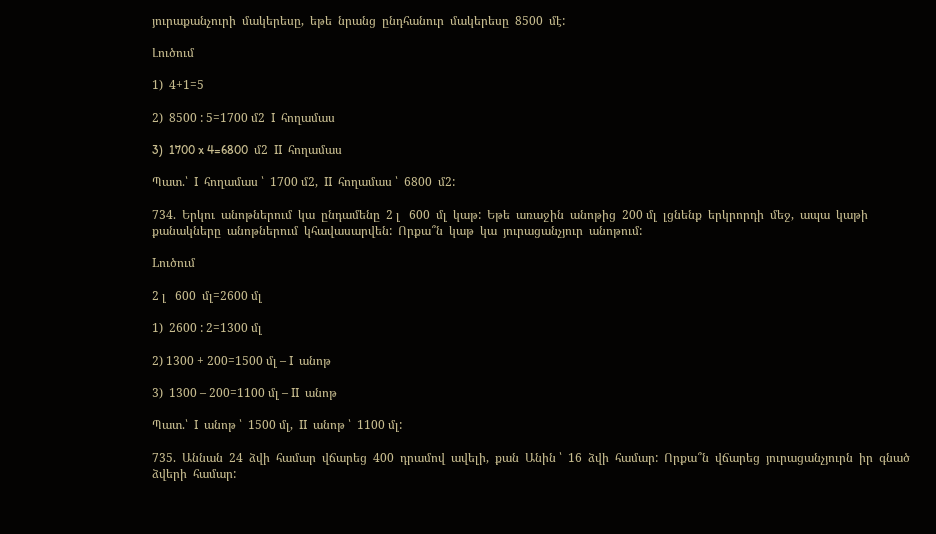յուրաքանչուրի  մակերեսը,  եթե  նրանց  ընդհանուր  մակերեսը  8500  մէ:

Լուծում

1)  4+1=5

2)  8500 : 5=1700 մ2  I  հողամաս

3)  1700 x 4=6800  մ2  II  հողամաս

Պատ.՝  I  հողամաս ՝  1700 մ2,  II  հողամաս ՝  6800  մ2:

734.  Երկու  անոթներում  կա  ընդամենը  2 լ   600  մլ  կաթ:  Եթե  առաջին  անոթից  200 մլ  լցնենք  երկրորդի  մեջ,  ապա  կաթի  քանակները  անոթներում  կհավասարվեն:  Որքա՞ն  կաթ  կա  յուրացանչյուր  անոթում:

Lուծում

2 լ   600  մլ=2600 մլ

1)  2600 : 2=1300 մլ

2) 1300 + 200=1500 մլ – I  անոթ

3)  1300 – 200=1100 մլ – II  անոթ

Պատ.՝  I  անոթ ՝  1500 մլ,  II  անոթ ՝  1100 մլ:

735.  Աննան  24  ձվի  համար  վճարեց  400  դրամով  ավելի,  քան  Անին ՝  16  ձվի  համար:  Որքա՞ն  վճարեց  յուրացանչյուրն  իր  գնած  ձվերի  համար: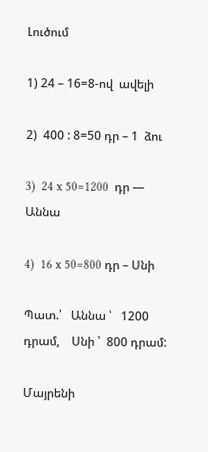Լուծում

1) 24 – 16=8-ով  ավելի

2)  400 : 8=50 դր – 1  ձու

3)  24 x 50=1200  դր — Աննա

4)  16 x 50=800 դր – Սնի

Պատ.՝   Աննա ՝   1200  դրամ,    Սնի ՝  800 դրամ:

Մայրենի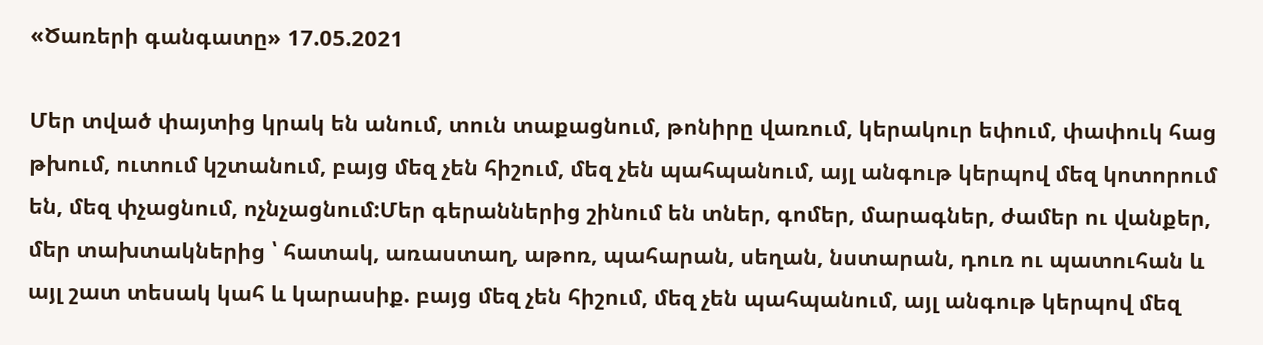«Ծառերի գանգատը» 17.05.2021

Մեր տված փայտից կրակ են անում, տուն տաքացնում, թոնիրը վառում, կերակուր եփում, փափուկ հաց թխում, ուտում կշտանում, բայց մեզ չեն հիշում, մեզ չեն պահպանում, այլ անգութ կերպով մեզ կոտորում են, մեզ փչացնում, ոչնչացնում:Մեր գերաններից շինում են տներ, գոմեր, մարագներ, ժամեր ու վանքեր, մեր տախտակներից ՝ հատակ, առաստաղ, աթոռ, պահարան, սեղան, նստարան, դուռ ու պատուհան և այլ շատ տեսակ կահ և կարասիք. բայց մեզ չեն հիշում, մեզ չեն պահպանում, այլ անգութ կերպով մեզ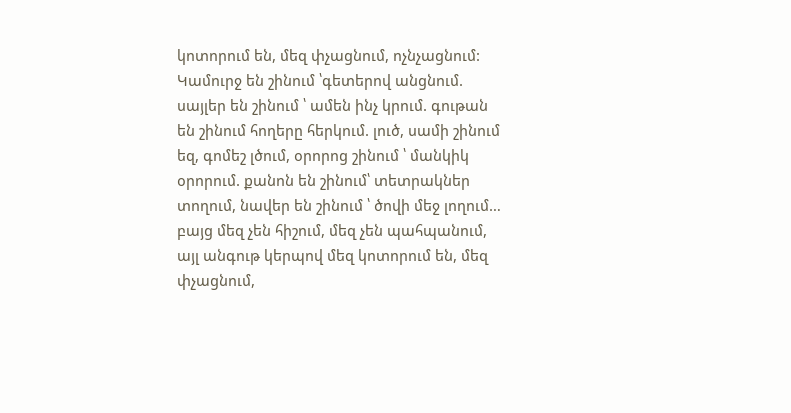կոտորում են, մեզ փչացնում, ոչնչացնում: Կամուրջ են շինում ՝գետերով անցնում. սայլեր են շինում ՝ ամեն ինչ կրում. գութան են շինում հողերը հերկում. լուծ, սամի շինում եզ, գոմեշ լծում, օրորոց շինում ՝ մանկիկ օրորում. քանոն են շինում՝ տետրակներ տողում, նավեր են շինում ՝ ծովի մեջ լողում… բայց մեզ չեն հիշում, մեզ չեն պահպանում, այլ անգութ կերպով մեզ կոտորում են, մեզ փչացնում,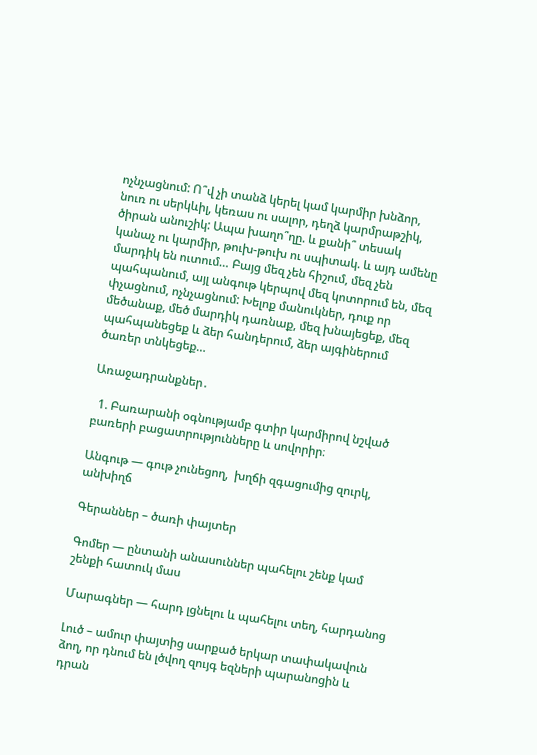ոչնչացնում: Ո՞վ չի տանձ կերել կամ կարմիր խնձոր, նուռ ու սերկևիլ, կեռաս ու սալոր, դեղձ կարմրաթշիկ, ծիրան անուշիկ: Ապա խաղո՞ղը. և քանի՞ տեսակ կանաչ ու կարմիր, թուխ-թուխ ու սպիտակ. և այդ ամենը մարդիկ են ուտում… Բայց մեզ չեն հիշում, մեզ չեն պահպանում, այլ անգութ կերպով մեզ կոտորում են, մեզ փչացնում, ոչնչացնում: Խելոք մանուկներ, դուք որ մեծանաք, մեծ մարդիկ դառնաք, մեզ խնայեցեք, մեզ պահպանեցեք և ձեր հանդերում, ձեր այգիներում ծառեր տնկեցեք…

Առաջադրանքներ․

  1. Բառարանի օգնությամբ գտիր կարմիրով նշված բառերի բացատրությունները և սովորիր։

Անգութ — գութ չունեցող,  խղճի զգացումից զուրկ,  անխիղճ

Գերաններ – ծառի փայտեր

Գոմեր — ընտանի անասուններ պահելու շենք կամ շենքի հատուկ մաս

Մարագներ — հարդ լցնելու և պահելու տեղ, հարդանոց

Լուծ – ամուր փայտից սարքած երկար տափակավուն ձող, որ դնում են լծվող զույգ եզների պարանոցին և դրան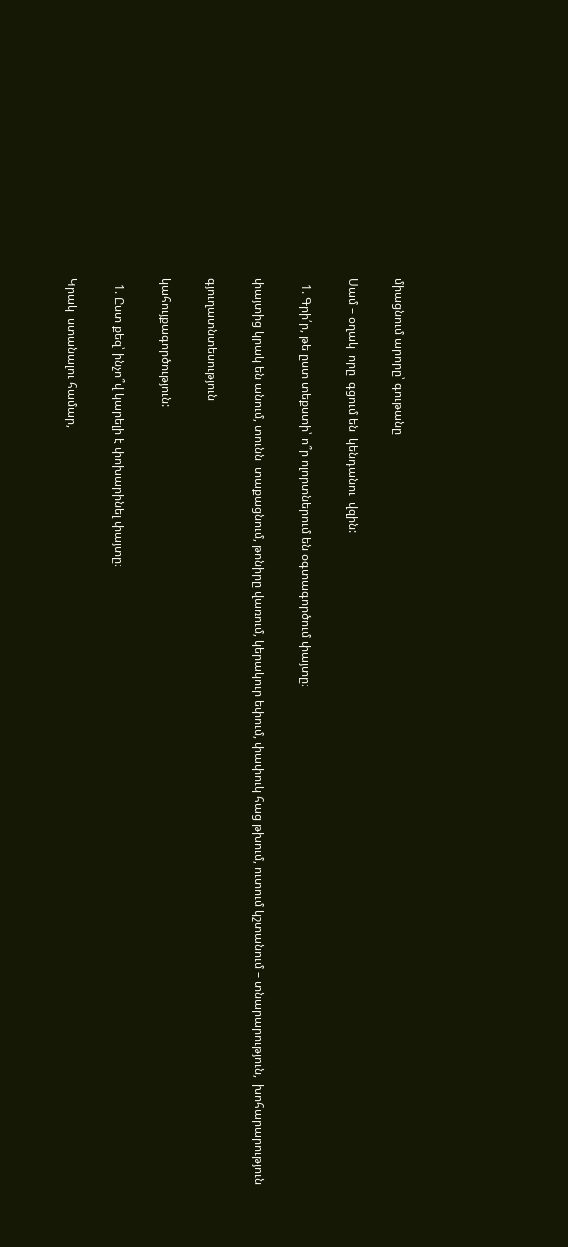միացնում արորը՝ գութանը

Սամ – օղակ  որը  գցում են  կենդանու  վզին:

  1. Գրի՛ր, թե ըստ տեքստի՝ ո՞ր ոլորտներում են օգտագործում փայտը։

փայտից կրակ են անում, տունն  տաքացնում, թոնիրը վառում, կերակուր եփում, փափուկ հաց թխում, ուտում կշտանում – տնարարություն,  խոհարարություն

գյուղատնտեսություն

կահույքագործություն:

  1. Ըստ քեզ՝ ինչո՞վ կարելի է փոխարինել փայտը։

Կրակ  ստանալու համար,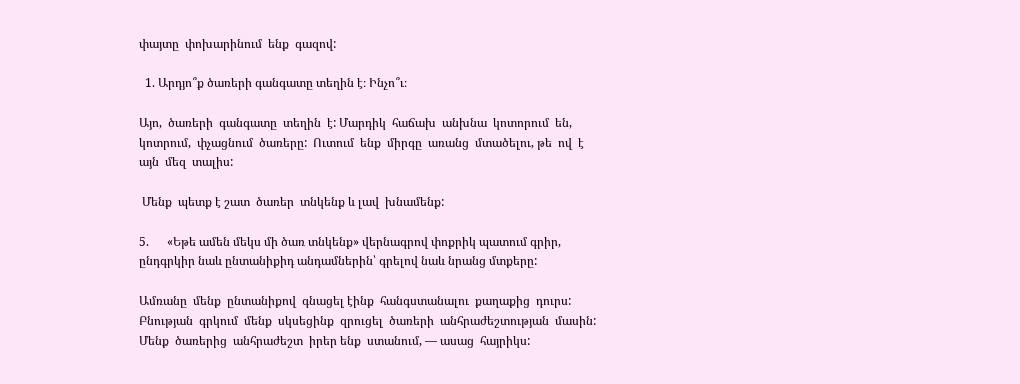փայտը  փոխարինում  ենք  գազով:

  1. Արդյո՞ք ծառերի գանգատը տեղին է։ Ինչո՞ւ։

Այո,  ծառերի  գանգատը  տեղին  է: Մարդիկ  հաճախ  անխնա  կոտորում  են,  կոտրում,  փչացնում  ծառերը:  Ուտում  ենք  միրգը  առանց  մտածելու, թե  ով  է  այն  մեզ  տալիս:

 Մենք  պետք է շատ  ծառեր  տնկենք և լավ  խնամենք:

5.      «Եթե ամեն մեկս մի ծառ տնկենք» վերնագրով փոքրիկ պատում գրիր, ընդգրկիր նաև ընտանիքիդ անդամներին՝ գրելով նաև նրանց մտքերը:

Ամռանը  մենք  ընտանիքով  գնացել էինք  հանգստանալու  քաղաքից  դուրս:  Բնության  գրկում  մենք  սկսեցինք  զրուցել  ծառերի  անհրաժեշտության  մասին: Մենք  ծառերից  անհրաժեշտ  իրեր ենք  ստանում, — ասաց  հայրիկս: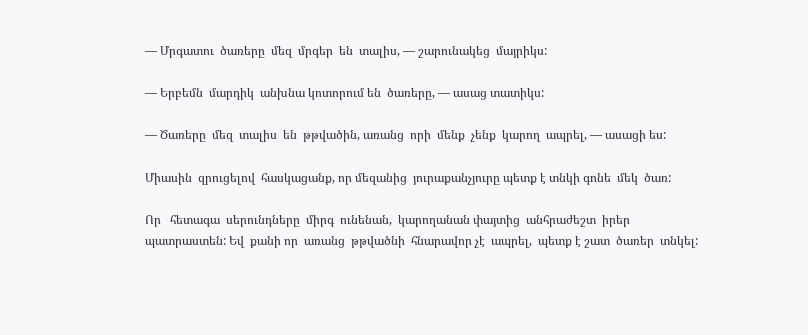— Մրգատու  ծառերը  մեզ  մրգեր  են  տալիս, — շարունակեց  մայրիկս:

— Երբեմն  մարդիկ  անխնա կոտորում են  ծառերը, — ասաց տատիկս:

— Ծառերը  մեզ  տալիս  են  թթվածին, առանց  որի  մենք  չենք  կարող  ապրել, — ասացի ես:

Միասին  զրուցելով  հասկացանք, որ մեզանից  յուրաքանչյուրը պետք է տնկի գոնե  մեկ  ծառ:

Որ   հետագա  սերունդները  միրգ  ունենան,  կարողանան փայտից  անհրաժեշտ  իրեր  պատրաստեն: Եվ  քանի որ  առանց  թթվածնի  հնարավոր չէ  ապրել,  պետք է շատ  ծառեր  տնկել: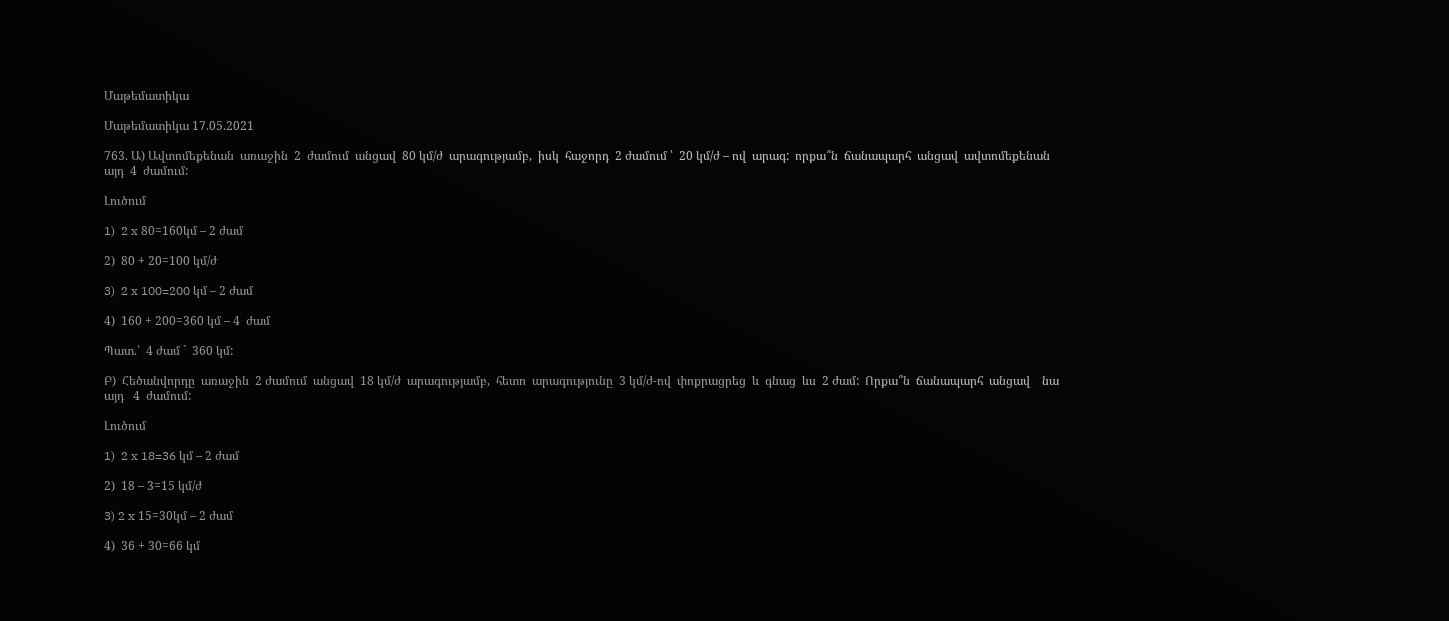Մաթեմատիկա

Մաթեմատիկա 17.05.2021

763. Ա) Ավտոմեքենան  առաջին  2  ժամում  անցավ  80 կմ/ժ  արագությամբ,  իսկ  հաջորդ  2 ժամում ՝  20 կմ/ժ – ով  արագ:  որքա՞ն  ճանապարհ  անցավ  ավտոմեքենան  այդ  4  ժամում:

Լուծում

1)  2 x 80=160կմ – 2 ժամ

2)  80 + 20=100 կմ/ժ

3)  2 x 100=200 կմ – 2 ժամ

4)  160 + 200=360 կմ – 4  ժամ

Պատ.՝  4 ժամ `  360 կմ:

Բ)  Հեծանվորդը  առաջին  2 ժամում  անցավ  18 կմ/ժ  արագությամբ,  հետո  արագությունը  3 կմ/ժ-ով  փոքրացրեց  և  գնաց  ևս  2 ժամ:  Որքա՞ն  ճանապարհ  անցավ    նա  այդ   4  ժամում:

Լուծում

1)  2 x 18=36 կմ – 2 ժամ

2)  18 – 3=15 կմ/ժ

3) 2 x 15=30կմ – 2 ժամ

4)  36 + 30=66 կմ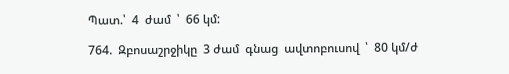Պատ.՝  4  ժամ  ՝  66 կմ:

764.  Զբոսաշրջիկը  3 ժամ  գնաց  ավտոբուսով  ՝  80 կմ/ժ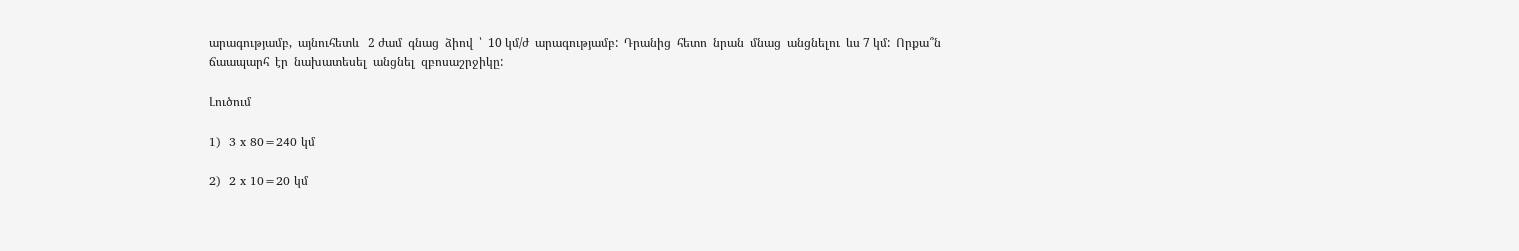արագությամբ,  այնուհետև   2 ժամ  գնաց  ձիով  ՝  10 կմ/ժ  արագությամբ:  Դրանից  հետո  նրան  մնաց  անցնելու  ևս 7 կմ:  Որքա՞ն  ճաապարհ  էր  նախատեսել  անցնել  զբոսաշրջիկը:

Լուծում

1)  3 x 80=240 կմ

2)  2 x 10=20 կմ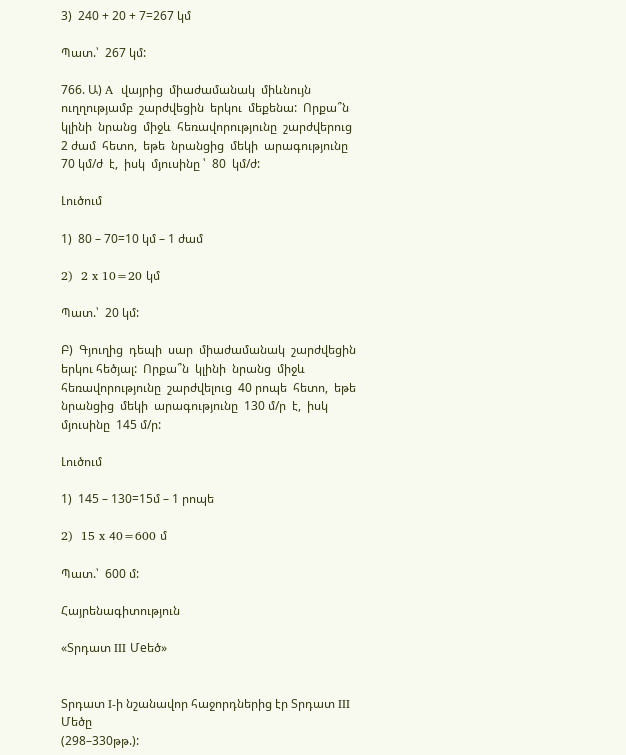3)  240 + 20 + 7=267 կմ

Պատ.՝  267 կմ:

766. Ա) A  վայրից  միաժամանակ  միևնույն  ուղղությամբ  շարժվեցին  երկու  մեքենա:  Որքա՞ն  կլինի  նրանց  միջև  հեռավորությունը  շարժվերուց  2 ժամ  հետո,  եթե  նրանցից  մեկի  արագությունը  70 կմ/ժ  է,  իսկ  մյուսինը ՝  80  կմ/ժ:

Լուծում

1)  80 – 70=10 կմ – 1 ժամ

2)  2 x 10=20 կմ

Պատ.՝  20 կմ:

Բ)  Գյուղից  դեպի  սար  միաժամանակ  շարժվեցին  երկու հեծյալ:  Որքա՞ն  կլինի  նրանց  միջև  հեռավորությունը  շարժվելուց  40 րոպե  հետո,  եթե  նրանցից  մեկի  արագությունը  130 մ/ր  է,  իսկ  մյուսինը  145 մ/ր:

Լուծում

1)  145 – 130=15մ – 1 րոպե

2)  15 x 40=600 մ

Պատ.՝  600 մ:

Հայրենագիտություն

«Տրդատ III Մeեծ»


Տրդատ I-ի նշանավոր հաջորդներից էր Տրդատ III Մեծը
(298–330թթ.):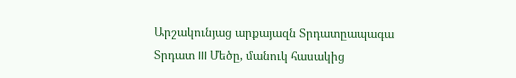Արշակունյաց արքայազն Տրդատըապագա Տրդատ III Մեծը, մանուկ հասակից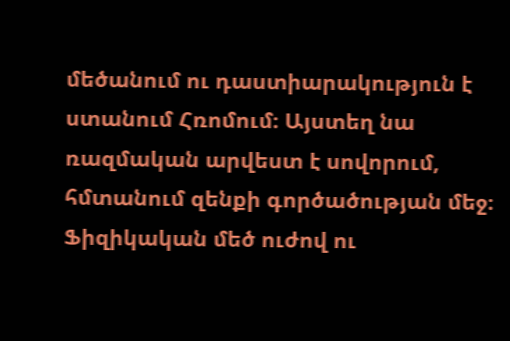մեծանում ու դաստիարակություն է ստանում Հռոմում։ Այստեղ նա ռազմական արվեստ է սովորում, հմտանում զենքի գործածության մեջ։ Ֆիզիկական մեծ ուժով ու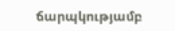ճարպկությամբ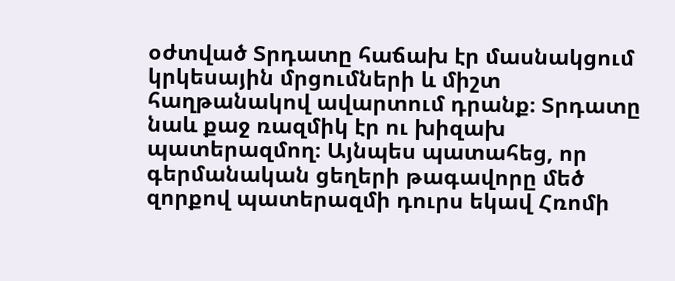օժտված Տրդատը հաճախ էր մասնակցում կրկեսային մրցումների և միշտ հաղթանակով ավարտում դրանք։ Տրդատը նաև քաջ ռազմիկ էր ու խիզախ պատերազմող։ Այնպես պատահեց, որ գերմանական ցեղերի թագավորը մեծ զորքով պատերազմի դուրս եկավ Հռոմի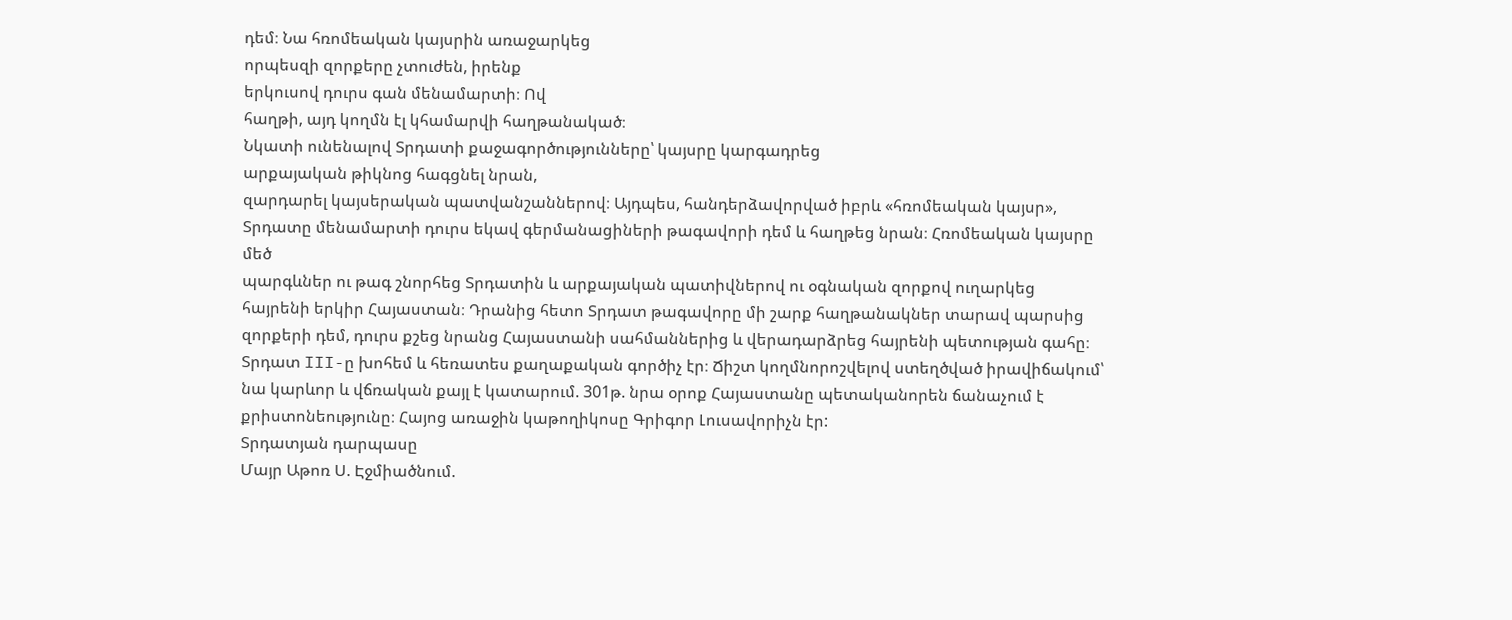դեմ։ Նա հռոմեական կայսրին առաջարկեց
որպեսզի զորքերը չտուժեն, իրենք
երկուսով դուրս գան մենամարտի։ Ով
հաղթի, այդ կողմն էլ կհամարվի հաղթանակած։
Նկատի ունենալով Տրդատի քաջագործությունները՝ կայսրը կարգադրեց
արքայական թիկնոց հագցնել նրան,
զարդարել կայսերական պատվանշաններով։ Այդպես, հանդերձավորված իբրև «հռոմեական կայսր», Տրդատը մենամարտի դուրս եկավ գերմանացիների թագավորի դեմ և հաղթեց նրան։ Հռոմեական կայսրը մեծ
պարգևներ ու թագ շնորհեց Տրդատին և արքայական պատիվներով ու օգնական զորքով ուղարկեց հայրենի երկիր Հայաստան։ Դրանից հետո Տրդատ թագավորը մի շարք հաղթանակներ տարավ պարսից զորքերի դեմ, դուրս քշեց նրանց Հայաստանի սահմաններից և վերադարձրեց հայրենի պետության գահը։ Տրդատ III-ը խոհեմ և հեռատես քաղաքական գործիչ էր։ Ճիշտ կողմնորոշվելով ստեղծված իրավիճակում՝ նա կարևոր և վճռական քայլ է կատարում. 301թ. նրա օրոք Հայաստանը պետականորեն ճանաչում է քրիստոնեությունը։ Հայոց առաջին կաթողիկոսը Գրիգոր Լուսավորիչն էր:
Տրդատյան դարպասը
Մայր Աթոռ Ս. Էջմիածնում.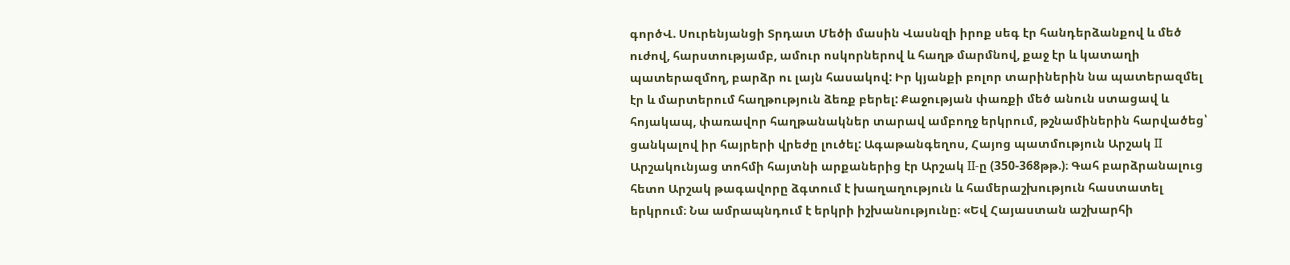գործՎ. Սուրենյանցի Տրդատ Մեծի մասին Վասնզի իրոք սեգ էր հանդերձանքով և մեծ ուժով, հարստությամբ, ամուր ոսկորներով և հաղթ մարմնով, քաջ էր և կատաղի պատերազմող, բարձր ու լայն հասակով: Իր կյանքի բոլոր տարիներին նա պատերազմել էր և մարտերում հաղթություն ձեռք բերել: Քաջության փառքի մեծ անուն ստացավ և հոյակապ, փառավոր հաղթանակներ տարավ ամբողջ երկրում, թշնամիներին հարվածեց՝ ցանկալով իր հայրերի վրեժը լուծել: Ագաթանգեղոս, Հայոց պատմություն Արշակ II Արշակունյաց տոհմի հայտնի արքաներից էր Արշակ II-ը (350-368թթ.)։ Գահ բարձրանալուց հետո Արշակ թագավորը ձգտում է խաղաղություն և համերաշխություն հաստատել երկրում։ Նա ամրապնդում է երկրի իշխանությունը։ «Եվ Հայաստան աշխարհի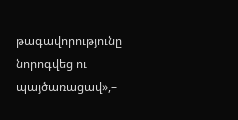թագավորությունը նորոգվեց ու պայծառացավ»,–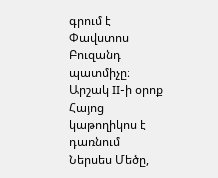գրում է Փավստոս Բուզանդ պատմիչը։ Արշակ II-ի օրոք Հայոց կաթողիկոս է դառնում Ներսես Մեծը,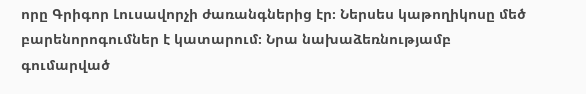որը Գրիգոր Լուսավորչի ժառանգներից էր։ Ներսես կաթողիկոսը մեծ բարենորոգումներ է կատարում։ Նրա նախաձեռնությամբ գումարված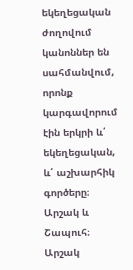եկեղեցական ժողովում կանոններ են սահմանվում, որոնք կարգավորում էին երկրի և՛ եկեղեցական, և՛ աշխարհիկ գործերը։ Արշակ և Շապուհ։ Արշակ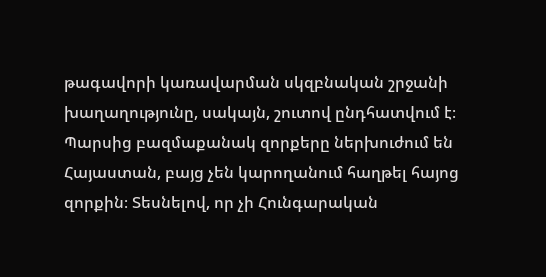թագավորի կառավարման սկզբնական շրջանի խաղաղությունը, սակայն, շուտով ընդհատվում է։ Պարսից բազմաքանակ զորքերը ներխուժում են Հայաստան, բայց չեն կարողանում հաղթել հայոց զորքին։ Տեսնելով, որ չի Հունգարական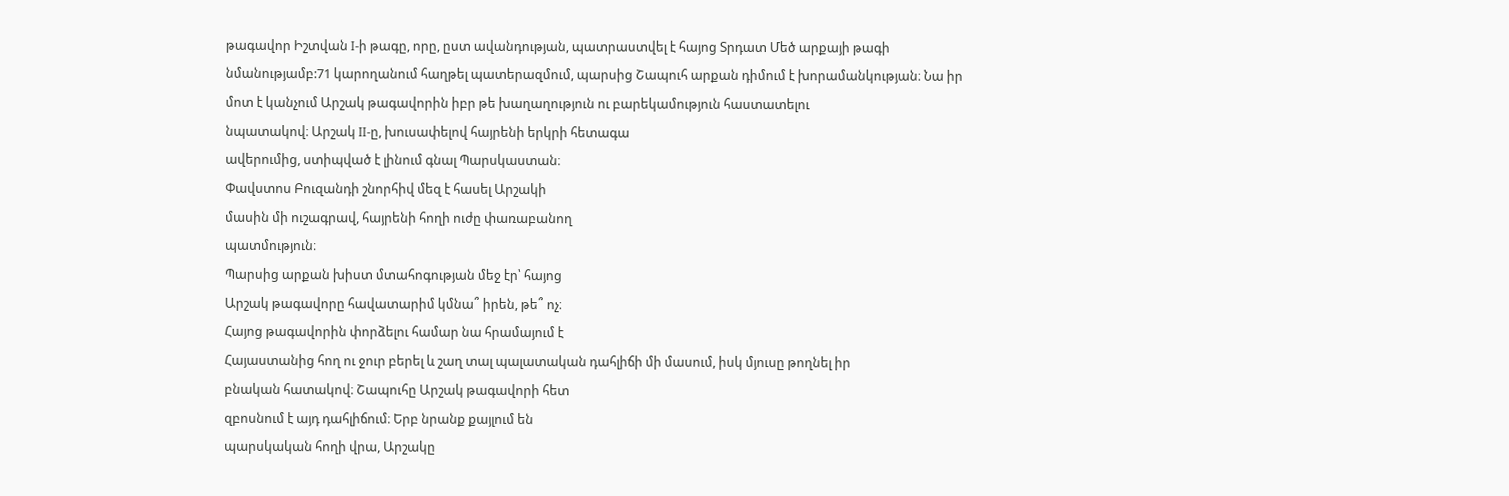թագավոր Իշտվան I-ի թագը, որը, ըստ ավանդության, պատրաստվել է հայոց Տրդատ Մեծ արքայի թագի նմանությամբ:71 կարողանում հաղթել պատերազմում, պարսից Շապուհ արքան դիմում է խորամանկության։ Նա իր մոտ է կանչում Արշակ թագավորին իբր թե խաղաղություն ու բարեկամություն հաստատելու
նպատակով։ Արշակ II-ը, խուսափելով հայրենի երկրի հետագա
ավերումից, ստիպված է լինում գնալ Պարսկաստան։
Փավստոս Բուզանդի շնորհիվ մեզ է հասել Արշակի
մասին մի ուշագրավ, հայրենի հողի ուժը փառաբանող
պատմություն։
Պարսից արքան խիստ մտահոգության մեջ էր՝ հայոց
Արշակ թագավորը հավատարիմ կմնա՞ իրեն, թե՞ ոչ։
Հայոց թագավորին փորձելու համար նա հրամայում է
Հայաստանից հող ու ջուր բերել և շաղ տալ պալատական դահլիճի մի մասում, իսկ մյուսը թողնել իր
բնական հատակով։ Շապուհը Արշակ թագավորի հետ
զբոսնում է այդ դահլիճում։ Երբ նրանք քայլում են
պարսկական հողի վրա, Արշակը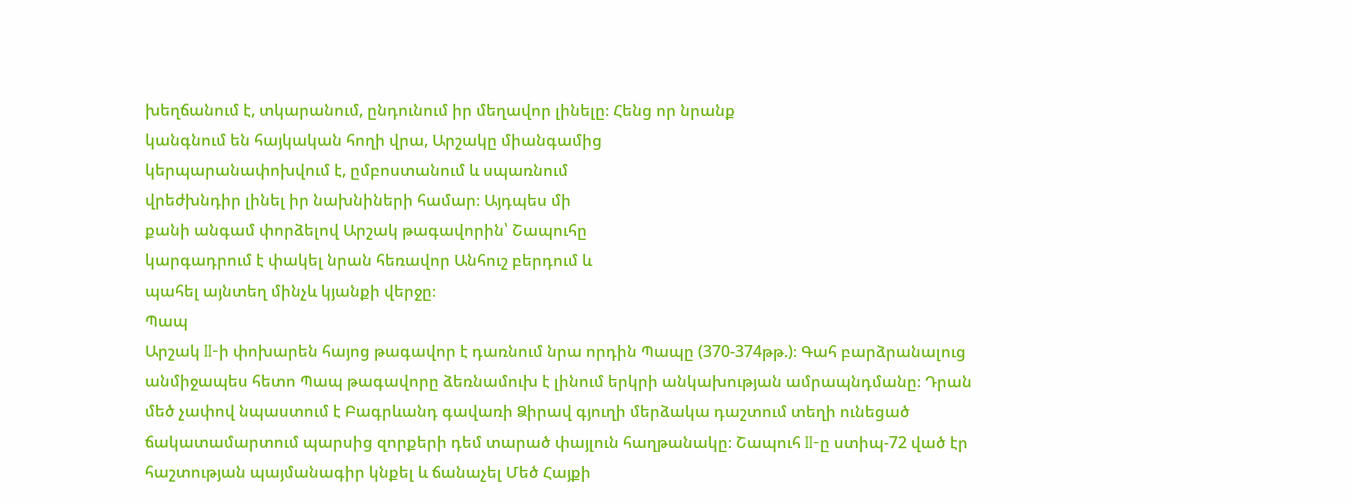խեղճանում է, տկարանում, ընդունում իր մեղավոր լինելը։ Հենց որ նրանք
կանգնում են հայկական հողի վրա, Արշակը միանգամից
կերպարանափոխվում է, ըմբոստանում և սպառնում
վրեժխնդիր լինել իր նախնիների համար։ Այդպես մի
քանի անգամ փորձելով Արշակ թագավորին՝ Շապուհը
կարգադրում է փակել նրան հեռավոր Անհուշ բերդում և
պահել այնտեղ մինչև կյանքի վերջը։
Պապ
Արշակ II-ի փոխարեն հայոց թագավոր է դառնում նրա որդին Պապը (370-374թթ.)։ Գահ բարձրանալուց անմիջապես հետո Պապ թագավորը ձեռնամուխ է լինում երկրի անկախության ամրապնդմանը։ Դրան մեծ չափով նպաստում է Բագրևանդ գավառի Ձիրավ գյուղի մերձակա դաշտում տեղի ունեցած ճակատամարտում պարսից զորքերի դեմ տարած փայլուն հաղթանակը։ Շապուհ II-ը ստիպ-72 ված էր հաշտության պայմանագիր կնքել և ճանաչել Մեծ Հայքի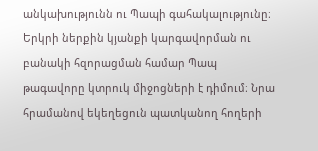անկախությունն ու Պապի գահակալությունը։ Երկրի ներքին կյանքի կարգավորման ու բանակի հզորացման համար Պապ թագավորը կտրուկ միջոցների է դիմում։ Նրա հրամանով եկեղեցուն պատկանող հողերի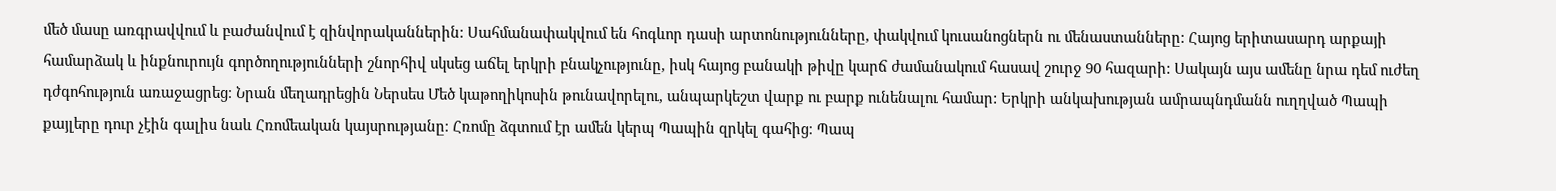մեծ մասը առգրավվում և բաժանվում է զինվորականներին: Սահմանափակվում են հոգևոր դասի արտոնությունները, փակվում կուսանոցներն ու մենաստանները: Հայոց երիտասարդ արքայի համարձակ և ինքնուրույն գործողությունների շնորհիվ սկսեց աճել երկրի բնակչությունը, իսկ հայոց բանակի թիվը կարճ ժամանակում հասավ շուրջ 90 հազարի: Սակայն այս ամենը նրա դեմ ուժեղ դժգոհություն առաջացրեց։ Նրան մեղադրեցին Ներսես Մեծ կաթողիկոսին թունավորելու, անպարկեշտ վարք ու բարք ունենալու համար: Երկրի անկախության ամրապնդմանն ուղղված Պապի քայլերը դուր չէին գալիս նաև Հռոմեական կայսրությանը։ Հռոմը ձգտում էր ամեն կերպ Պապին զրկել գահից։ Պապ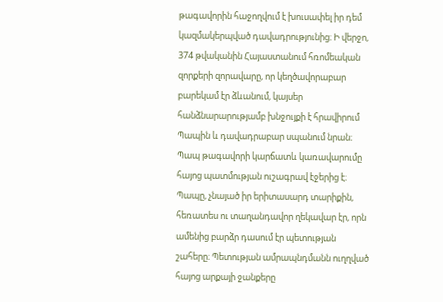թագավորին հաջողվում է խուսափել իր դեմ կազմակերպված դավադրությունից։ Ի վերջո, 374 թվականին Հայաստանում հռոմեական զորքերի զորավարը, որ կեղծավորաբար բարեկամ էր ձևանում, կայսեր հանձնարարությամբ խնջույքի է հրավիրում Պապին և դավադրաբար սպանում նրան։ Պապ թագավորի կարճատև կառավարումը հայոց պատմության ուշագրավ էջերից է։ Պապը, չնայած իր երիտասարդ տարիքին, հեռատես ու տաղանդավոր ղեկավար էր, որն ամենից բարձր դասում էր պետության շահերը։ Պետության ամրապնդմանն ուղղված հայոց արքայի ջանքերը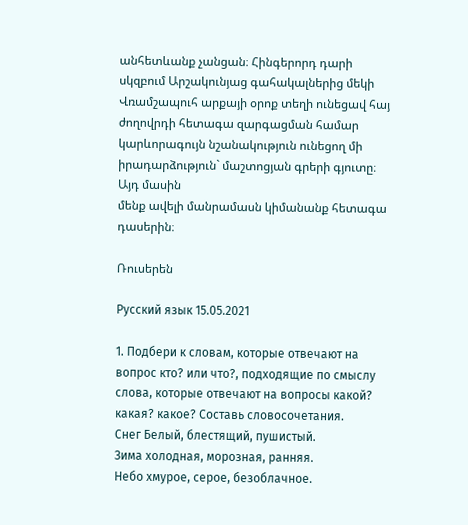անհետևանք չանցան։ Հինգերորդ դարի սկզբում Արշակունյաց գահակալներից մեկի
Վռամշապուհ արքայի օրոք տեղի ունեցավ հայ ժողովրդի հետագա զարգացման համար կարևորագույն նշանակություն ունեցող մի իրադարձություն` մաշտոցյան գրերի գյուտը։ Այդ մասին
մենք ավելի մանրամասն կիմանանք հետագա դասերին։

Ռուսերեն

Русский язык 15.05.2021

1. Подбери к словам, которые отвечают на вопрос кто? или что?, подходящие по смыслу слова, которые отвечают на вопросы какой? какая? какое? Составь словосочетания.
Снег Белый, блестящий, пушистый.
Зима холодная, морозная, ранняя.
Небо хмурое, серое, безоблачное.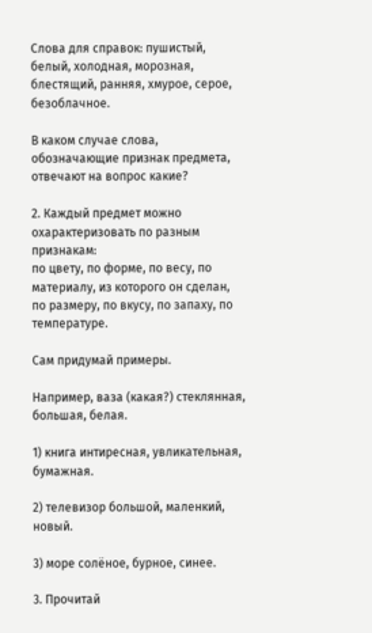Слова для справок: пушистый, белый, холодная, морозная, блестящий, ранняя, хмурое, серое, безоблачное.

В каком случае слова, обозначающие признак предмета, отвечают на вопрос какие?

2. Каждый предмет можно охарактеризовать по разным признакам:
по цвету, по форме, по весу, по материалу, из которого он сделан, по размеру, по вкусу, по запаху, по температуре.

Сам придумай примеры.

Например, ваза (какая?) стеклянная, большая, белая.

1) книга интиресная, увликательная, бумажная.

2) телевизор большой, маленкий, новый.

3) море солёное, бурное, синее.

3. Прочитай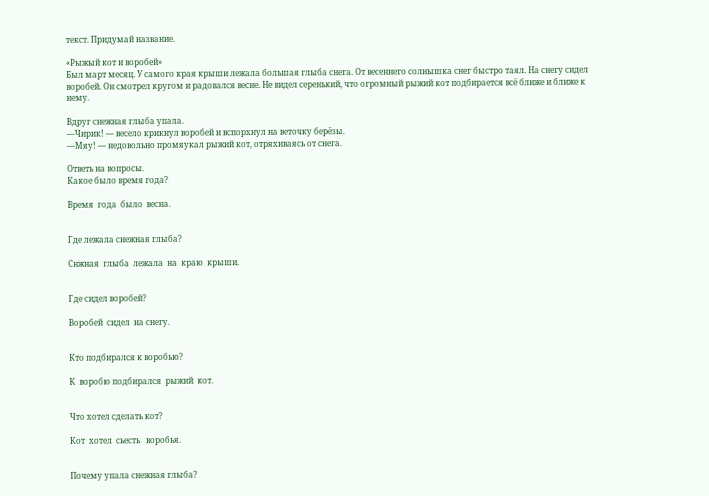текст. Придумай название.

«Рыжый кот и воробей»
Был март месяц. У самого края крыши лежала большая глыба снега. От весеннего солнышка снег быстро таял. На снегу сидел воробей. Он смотрел кругом и радовался весне. Не видел серенький, что огромный рыжий кот подбирается всё ближе и ближе к нему.

Вдруг снежная глыба упала.
—Чирик! — весело крикнул воробей и вспорхнул на веточку берёзы.
—Мяу! — недовольно промяукал рыжий кот, отряхиваясь от снега.

Ответь на вопросы.
Какое было время года?

Время  года  было  весна.


Где лежала снежная глыба?

Снжная  глыба  лежала  на  краю  крыши.


Где сидел воробей?

Воробей  сидел  на снегу.


Кто подбирался к воробью?

К  воробю подбирался  рыжий  кот.


Что хотел сделать кот?

Кот  хотел  сьесть   воробья.


Почему упала снежная глыба?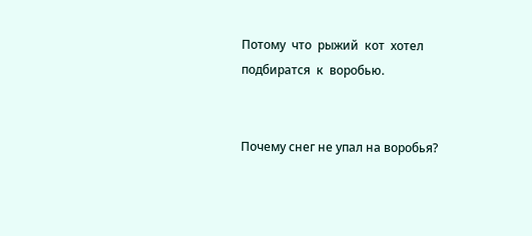Потому  что  рыжий  кот  хотел  подбиратся  к  воробью.


Почему снег не упал на воробья?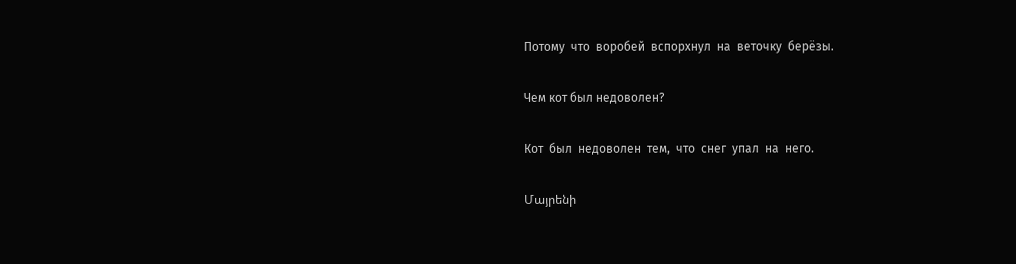Потому  что  воробей  вспорхнул  на  веточку  берёзы.

Чем кот был недоволен?

Кот  был  недоволен  тем,  что  снег  упал  на  него.

Մայրենի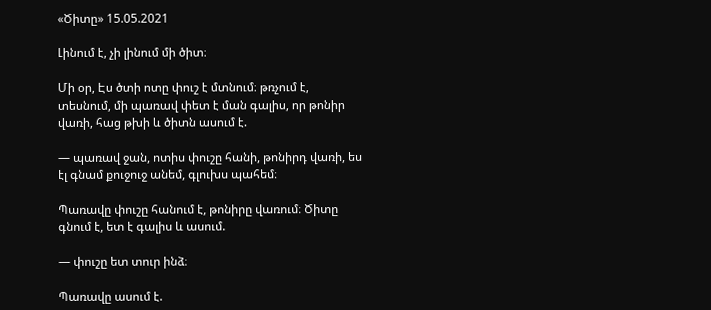«Ծիտը» 15.05.2021

Լինում է, չի լինում մի ծիտ։

Մի օր, Էս ծտի ոտը փուշ է մտնում։ թռչում է, տեսնում, մի պառավ փետ է ման գալիս, որ թոնիր վառի, հաց թխի և ծիտն ասում է.

— պառավ ջան, ոտիս փուշը հանի, թոնիրդ վառի, ես էլ գնամ քուջուջ անեմ, գլուխս պահեմ։

Պառավը փուշը հանում է, թոնիրը վառում։ Ծիտը գնում է, ետ է գալիս և ասում.

— փուշը ետ տուր ինձ։

Պառավը ասում է.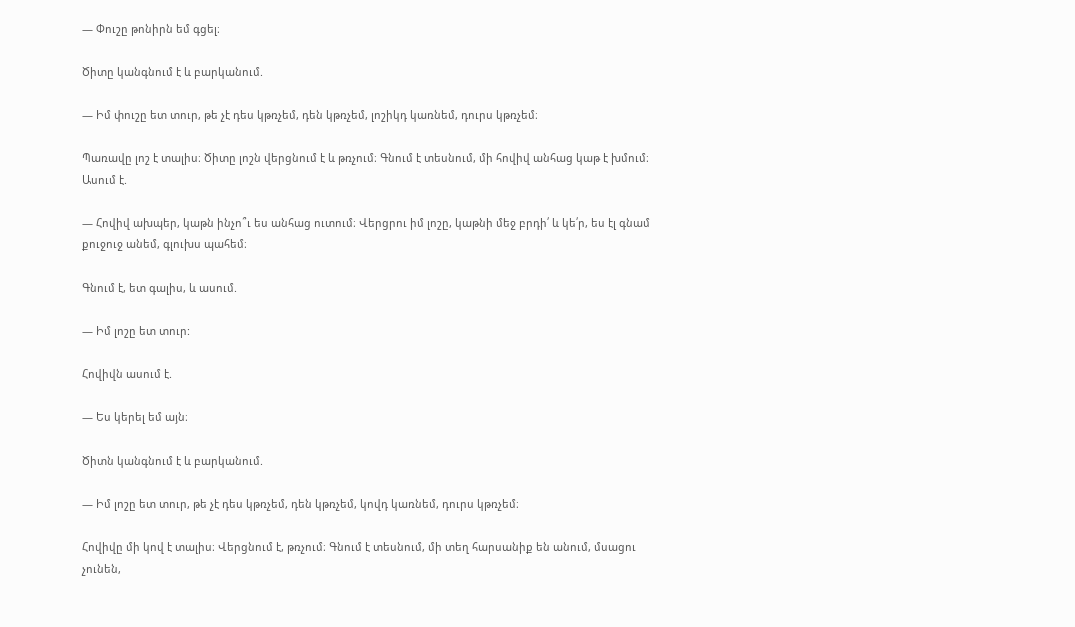— Փուշը թոնիրն եմ գցել։

Ծիտը կանգնում է և բարկանում.

— Իմ փուշը ետ տուր, թե չէ դես կթռչեմ, դեն կթռչեմ, լոշիկդ կառնեմ, դուրս կթռչեմ։

Պառավը լոշ է տալիս։ Ծիտը լոշն վերցնում է և թռչում։ Գնում է տեսնում, մի հովիվ անհաց կաթ է խմում։ Ասում է.

— Հովիվ ախպեր, կաթն ինչո՞ւ ես անհաց ուտում։ Վերցրու իմ լոշը, կաթնի մեջ բրդի՛ և կե՛ր, ես էլ գնամ քուջուջ անեմ, գլուխս պահեմ։

Գնում է, ետ գալիս, և ասում.

— Իմ լոշը ետ տուր:

Հովիվն ասում է.

— Ես կերել եմ այն։

Ծիտն կանգնում է և բարկանում.

— Իմ լոշը ետ տուր, թե չէ դես կթռչեմ, դեն կթռչեմ, կովդ կառնեմ, դուրս կթռչեմ։

Հովիվը մի կով է տալիս։ Վերցնում է, թռչում։ Գնում է տեսնում, մի տեղ հարսանիք են անում, մսացու չունեն,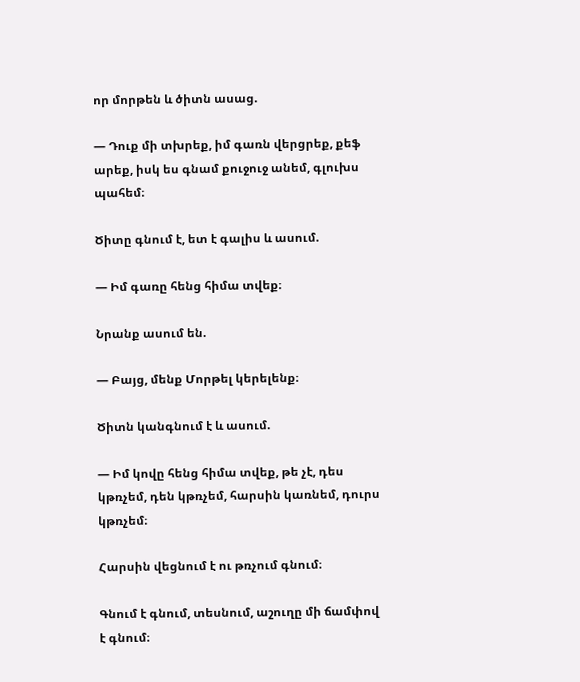որ մորթեն և ծիտն ասաց.

— Դուք մի տխրեք, իմ գառն վերցրեք, քեֆ արեք, իսկ ես գնամ քուջուջ անեմ, գլուխս պահեմ։

Ծիտը գնում է, ետ է գալիս և ասում.

— Իմ գառը հենց հիմա տվեք։

Նրանք ասում են.

— Բայց, մենք Մորթել կերելենք։

Ծիտն կանգնում է և ասում.

— Իմ կովը հենց հիմա տվեք, թե չէ, դես կթռչեմ, դեն կթռչեմ, հարսին կառնեմ, դուրս կթռչեմ։

Հարսին վեցնում է ու թռչում գնում։

Գնում է գնում, տեսնում, աշուղը մի ճամփով է գնում։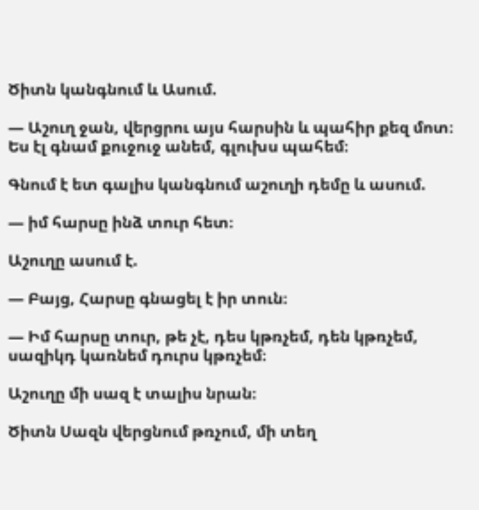Ծիտն կանգնում և Ասում.

— Աշուղ ջան, վերցրու այս հարսին և պահիր քեզ մոտ։ Ես էլ գնամ քուջուջ անեմ, գլուխս պահեմ։

Գնում է ետ գալիս կանգնում աշուղի դեմը և ասում.

— իմ հարսը ինձ տուր հետ։

Աշուղը ասում է.

— Բայց, Հարսը գնացել է իր տուն։

— Իմ հարսը տուր, թե չէ, դես կթռչեմ, դեն կթռչեմ, սազիկդ կառնեմ դուրս կթռչեմ։

Աշուղը մի սազ է տալիս նրան։

Ծիտն Սազն վերցնում թռչում, մի տեղ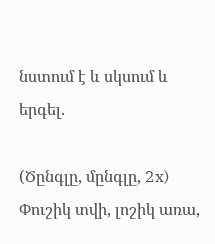նստում է և սկսում և երգել.

(Ծընգլը, մընգլը, 2x)
Փուշիկ տվի, լոշիկ առա,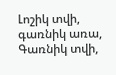Լոշիկ տվի, գառնիկ առա,
Գառնիկ տվի,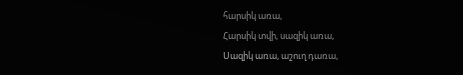հարսիկ առա,
Հարսիկ տվի, սազիկ առա,
Սազիկ առա, աշուղ դառա,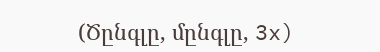(Ծընգլը, մընգլը, 3x)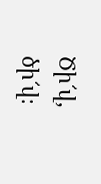Ծի՜վ, ծի՜վ։